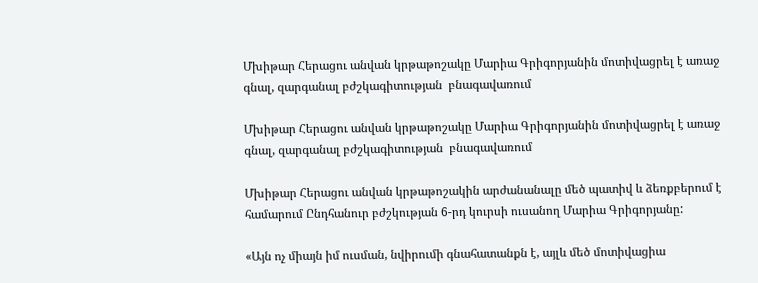Մխիթար Հերացու անվան կրթաթոշակը Մարիա Գրիգորյանին մոտիվացրել է առաջ գնալ, զարգանալ բժշկագիտության  բնագավառում

Մխիթար Հերացու անվան կրթաթոշակը Մարիա Գրիգորյանին մոտիվացրել է առաջ գնալ, զարգանալ բժշկագիտության  բնագավառում

Մխիթար Հերացու անվան կրթաթոշակին արժանանալը մեծ պատիվ և ձեռքբերում է համարում Ընդհանուր բժշկության 6-րդ կուրսի ուսանող Մարիա Գրիգորյանը:

«Այն ոչ միայն իմ ուսման, նվիրումի գնահատանքն է, այլև մեծ մոտիվացիա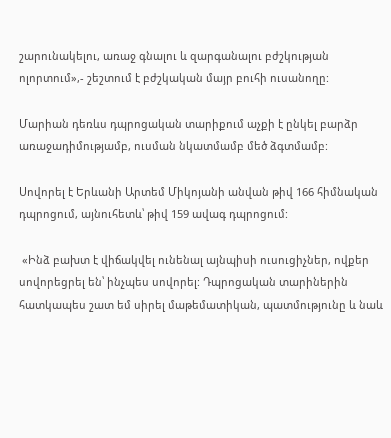շարունակելու, առաջ գնալու և զարգանալու բժշկության ոլորտում»,- շեշտում է բժշկական մայր բուհի ուսանողը:

Մարիան դեռևս դպրոցական տարիքում աչքի է ընկել բարձր առաջադիմությամբ, ուսման նկատմամբ մեծ ձգտմամբ:

Սովորել է Երևանի Արտեմ Միկոյանի անվան թիվ 166 հիմնական դպրոցում, այնուհետև՝ թիվ 159 ավագ դպրոցում:

 «Ինձ բախտ է վիճակվել ունենալ այնպիսի ուսուցիչներ, ովքեր սովորեցրել են՝ ինչպես սովորել: Դպրոցական տարիներին հատկապես շատ եմ սիրել մաթեմատիկան, պատմությունը և նաև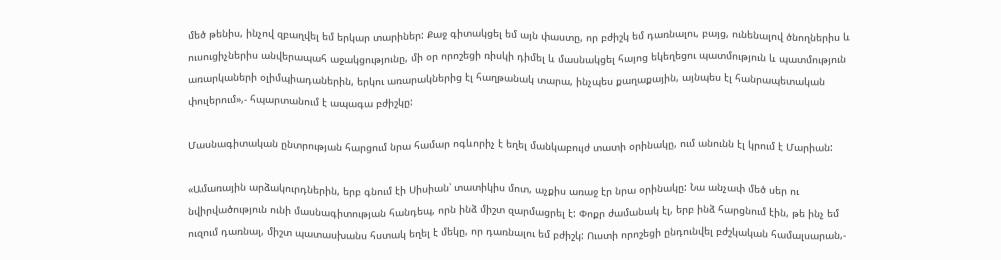մեծ թենիս, ինչով զբաղվել եմ երկար տարիներ: Քաջ գիտակցել եմ այն փաստը, որ բժիշկ եմ դառնալու, բայց, ունենալով ծնողներիս և ուսուցիչներիս անվերապահ աջակցությունը, մի օր որոշեցի ռիսկի դիմել և մասնակցել հայոց եկեղեցու պատմություն և պատմություն առարկաների օլիմպիադաներին, երկու առարակներից էլ հաղթանակ տարա, ինչպես քաղաքային, այնպես էլ հանրապետական փուլերում»,- հպարտանում է ապագա բժիշկը:

Մասնագիտական ընտրության հարցում նրա համար ոգևորիչ է եղել մանկաբույժ տատի օրինակը, ում անունն էլ կրում է Մարիան:

«Ամառային արձակուրդներին, երբ գնում էի Սիսիան՝ տատիկիս մոտ, աչքիս առաջ էր նրա օրինակը: Նա անչափ մեծ սեր ու նվիրվածություն ունի մասնագիտության հանդեպ, որն ինձ միշտ զարմացրել է: Փոքր ժամանակ էլ, երբ ինձ հարցնում էին, թե ինչ եմ ուզում դառնալ, միշտ պատասխանս հստակ եղել է մեկը, որ դառնալու եմ բժիշկ: Ուստի որոշեցի ընդունվել բժշկական համալսարան,-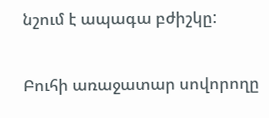նշում է ապագա բժիշկը:

Բուհի առաջատար սովորողը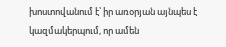խոստովանում է՝ իր առօրյան այնպես է կազմակերպում, որ ամեն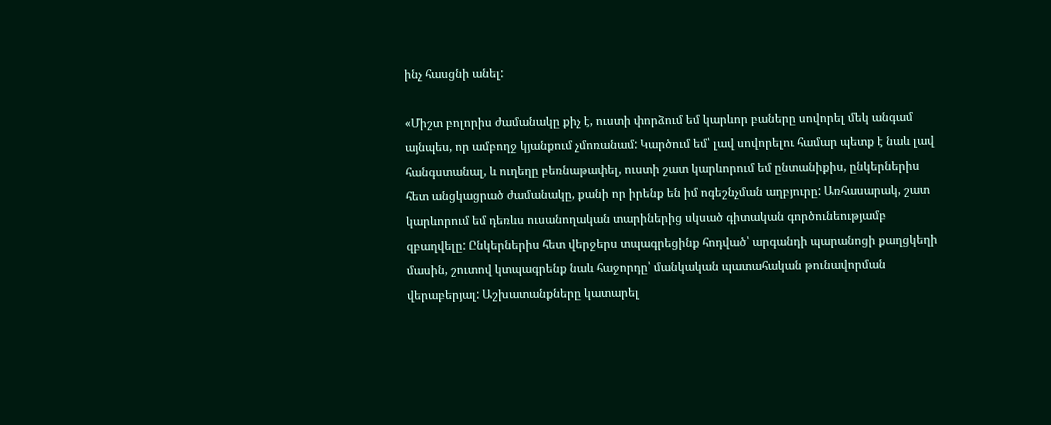ինչ հասցնի անել:

«Միշտ բոլորիս ժամանակը քիչ է, ուստի փորձում եմ կարևոր բաները սովորել մեկ անգամ այնպես, որ ամբողջ կյանքում չմոռանամ: Կարծում եմ՝ լավ սովորելու համար պետք է նաև լավ հանգստանալ, և ուղեղը բեռնաթափել, ուստի շատ կարևորում եմ ընտանիքիս, ընկերներիս հետ անցկացրած ժամանակը, քանի որ իրենք են իմ ոգեշնչման աղբյուրը: Առհասարակ, շատ կարևորում եմ դեռևս ուսանողական տարիներից սկսած գիտական գործունեությամբ զբաղվելը: Ընկերներիս հետ վերջերս տպագրեցինք հոդված՝ արգանդի պարանոցի քաղցկեղի մասին, շուտով կտպագրենք նաև հաջորդը՝ մանկական պատահական թունավորման վերաբերյալ: Աշխատանքները կատարել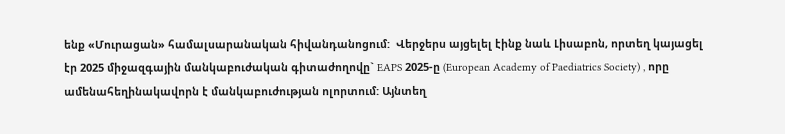ենք «Մուրացան» համալսարանական հիվանդանոցում:  Վերջերս այցելել էինք նաև Լիսաբոն, որտեղ կայացել էր 2025 միջազգային մանկաբուժական գիտաժողովը` EAPS 2025-ը (European Academy of Paediatrics Society) , որը ամենահեղինակավորն է մանկաբուժության ոլորտում: Այնտեղ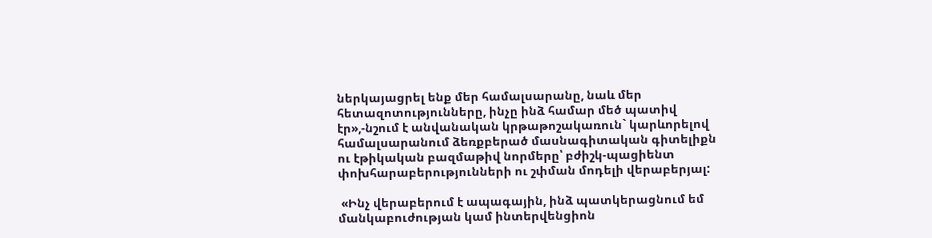ներկայացրել ենք մեր համալսարանը, նաև մեր հետազոտությունները, ինչը ինձ համար մեծ պատիվ էր»,-նշում է անվանական կրթաթոշակառուն` կարևորելով համալսարանում ձեռքբերած մասնագիտական գիտելիքն ու էթիկական բազմաթիվ նորմերը՝ բժիշկ-պացիենտ փոխհարաբերությունների ու շփման մոդելի վերաբերյալ:

 «Ինչ վերաբերում է ապագային, ինձ պատկերացնում եմ մանկաբուժության կամ ինտերվենցիոն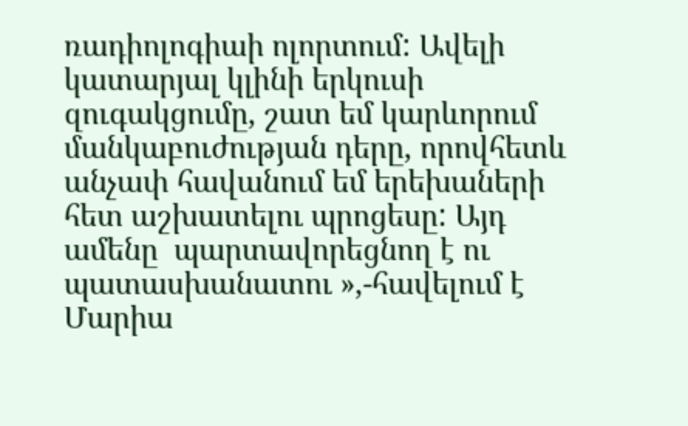ռադիոլոգիաի ոլորտում: Ավելի կատարյալ կլինի երկուսի զուգակցումը, շատ եմ կարևորում մանկաբուժության դերը, որովհետև անչափ հավանում եմ երեխաների հետ աշխատելու պրոցեսը: Այդ ամենը  պարտավորեցնող է ու պատասխանատու »,-հավելում է Մարիա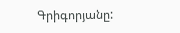Գրիգորյանը: